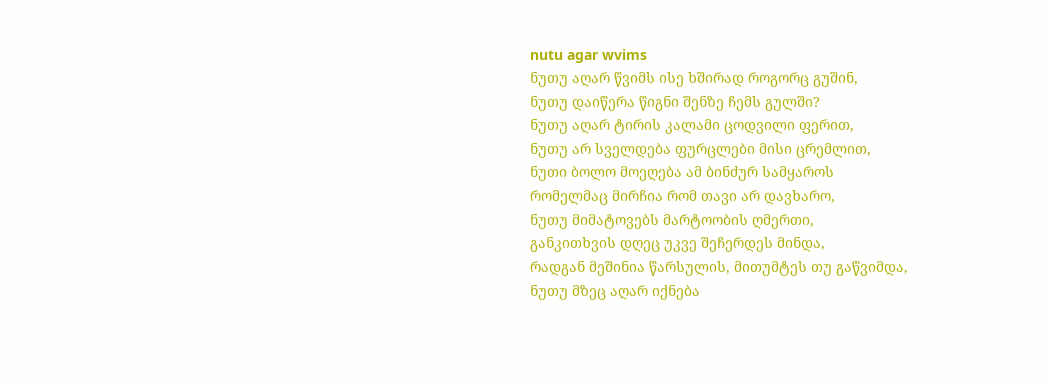nutu agar wvims
ნუთუ აღარ წვიმს ისე ხშირად როგორც გუშინ,
ნუთუ დაიწერა წიგნი შენზე ჩემს გულში?
ნუთუ აღარ ტირის კალამი ცოდვილი ფერით,
ნუთუ არ სველდება ფურცლები მისი ცრემლით,
ნუთი ბოლო მოეღება ამ ბინძურ სამყაროს
რომელმაც მირჩია რომ თავი არ დავხარო,
ნუთუ მიმატოვებს მარტოობის ღმერთი,
განკითხვის დღეც უკვე შეჩერდეს მინდა,
რადგან მეშინია წარსულის, მითუმტეს თუ გაწვიმდა,
ნუთუ მზეც აღარ იქნება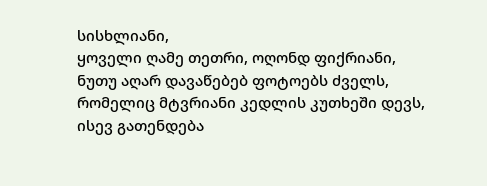სისხლიანი,
ყოველი ღამე თეთრი, ოღონდ ფიქრიანი,
ნუთუ აღარ დავაწებებ ფოტოებს ძველს,
რომელიც მტვრიანი კედლის კუთხეში დევს,
ისევ გათენდება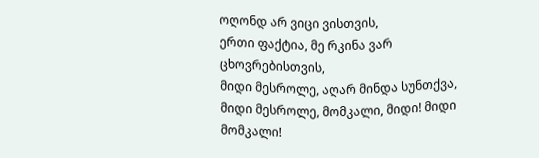ოღონდ არ ვიცი ვისთვის,
ერთი ფაქტია, მე რკინა ვარ ცხოვრებისთვის,
მიდი მესროლე, აღარ მინდა სუნთქვა,
მიდი მესროლე, მომკალი, მიდი! მიდი მომკალი!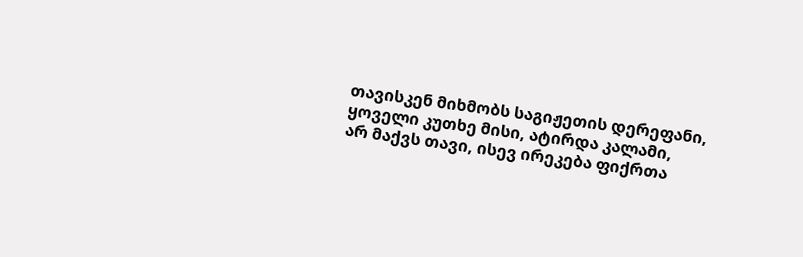თავისკენ მიხმობს საგიჟეთის დერეფანი,
ყოველი კუთხე მისი, ატირდა კალამი,
არ მაქვს თავი, ისევ ირეკება ფიქრთა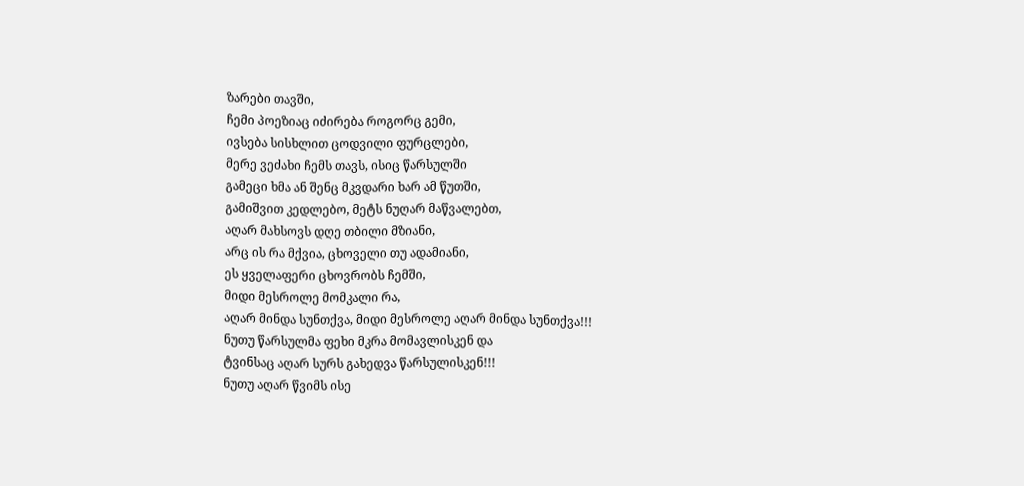ზარები თავში,
ჩემი პოეზიაც იძირება როგორც გემი,
ივსება სისხლით ცოდვილი ფურცლები,
მერე ვეძახი ჩემს თავს, ისიც წარსულში
გამეცი ხმა ან შენც მკვდარი ხარ ამ წუთში,
გამიშვით კედლებო, მეტს ნუღარ მაწვალებთ,
აღარ მახსოვს დღე თბილი მზიანი,
არც ის რა მქვია, ცხოველი თუ ადამიანი,
ეს ყველაფერი ცხოვრობს ჩემში,
მიდი მესროლე მომკალი რა,
აღარ მინდა სუნთქვა, მიდი მესროლე აღარ მინდა სუნთქვა!!!
ნუთუ წარსულმა ფეხი მკრა მომავლისკენ და
ტვინსაც აღარ სურს გახედვა წარსულისკენ!!!
ნუთუ აღარ წვიმს ისე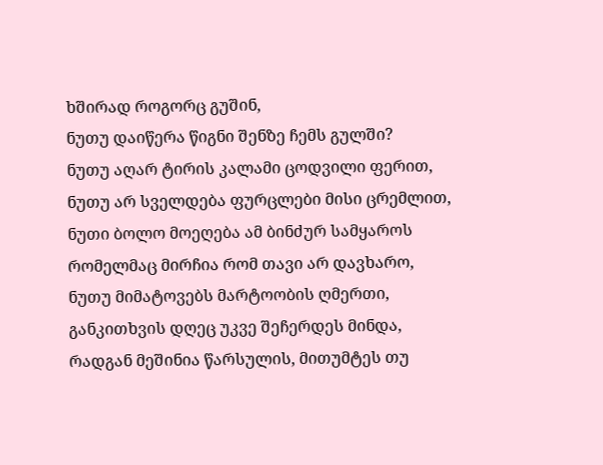ხშირად როგორც გუშინ,
ნუთუ დაიწერა წიგნი შენზე ჩემს გულში?
ნუთუ აღარ ტირის კალამი ცოდვილი ფერით,
ნუთუ არ სველდება ფურცლები მისი ცრემლით,
ნუთი ბოლო მოეღება ამ ბინძურ სამყაროს
რომელმაც მირჩია რომ თავი არ დავხარო,
ნუთუ მიმატოვებს მარტოობის ღმერთი,
განკითხვის დღეც უკვე შეჩერდეს მინდა,
რადგან მეშინია წარსულის, მითუმტეს თუ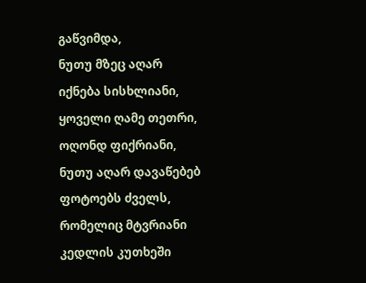გაწვიმდა,
ნუთუ მზეც აღარ იქნება სისხლიანი,
ყოველი ღამე თეთრი, ოღონდ ფიქრიანი,
ნუთუ აღარ დავაწებებ ფოტოებს ძველს,
რომელიც მტვრიანი კედლის კუთხეში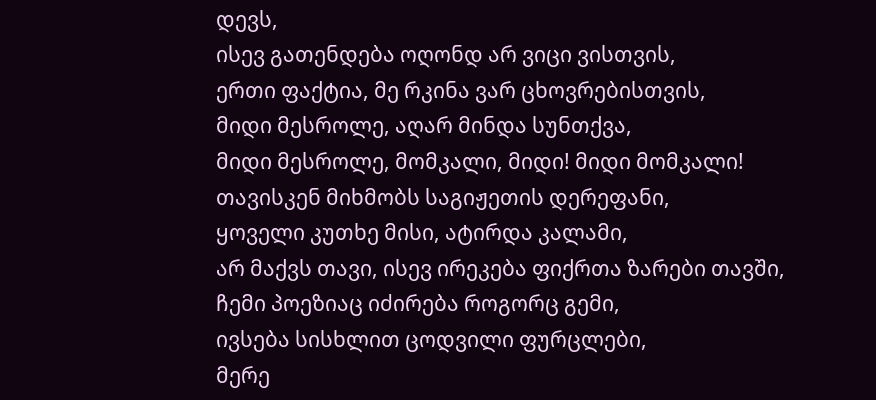დევს,
ისევ გათენდება ოღონდ არ ვიცი ვისთვის,
ერთი ფაქტია, მე რკინა ვარ ცხოვრებისთვის,
მიდი მესროლე, აღარ მინდა სუნთქვა,
მიდი მესროლე, მომკალი, მიდი! მიდი მომკალი!
თავისკენ მიხმობს საგიჟეთის დერეფანი,
ყოველი კუთხე მისი, ატირდა კალამი,
არ მაქვს თავი, ისევ ირეკება ფიქრთა ზარები თავში,
ჩემი პოეზიაც იძირება როგორც გემი,
ივსება სისხლით ცოდვილი ფურცლები,
მერე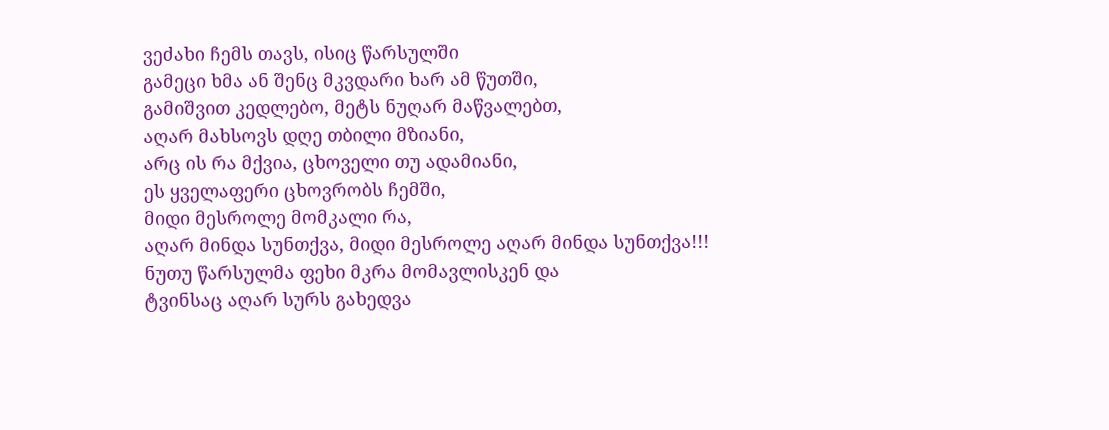ვეძახი ჩემს თავს, ისიც წარსულში
გამეცი ხმა ან შენც მკვდარი ხარ ამ წუთში,
გამიშვით კედლებო, მეტს ნუღარ მაწვალებთ,
აღარ მახსოვს დღე თბილი მზიანი,
არც ის რა მქვია, ცხოველი თუ ადამიანი,
ეს ყველაფერი ცხოვრობს ჩემში,
მიდი მესროლე მომკალი რა,
აღარ მინდა სუნთქვა, მიდი მესროლე აღარ მინდა სუნთქვა!!!
ნუთუ წარსულმა ფეხი მკრა მომავლისკენ და
ტვინსაც აღარ სურს გახედვა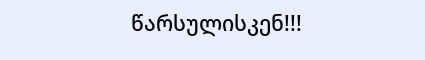წარსულისკენ!!!